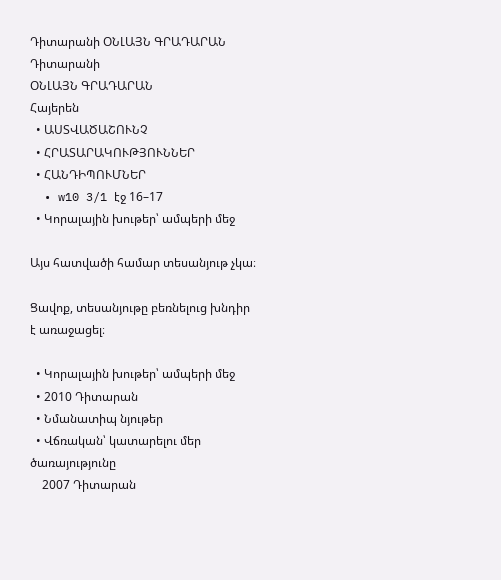Դիտարանի ՕՆԼԱՅՆ ԳՐԱԴԱՐԱՆ
Դիտարանի
ՕՆԼԱՅՆ ԳՐԱԴԱՐԱՆ
Հայերեն
  • ԱՍՏՎԱԾԱՇՈՒՆՉ
  • ՀՐԱՏԱՐԱԿՈՒԹՅՈՒՆՆԵՐ
  • ՀԱՆԴԻՊՈՒՄՆԵՐ
  • w10 3/1 էջ 16–17
  • Կորալային խութեր՝ ամպերի մեջ

Այս հատվածի համար տեսանյութ չկա։

Ցավոք, տեսանյութը բեռնելուց խնդիր է առաջացել։

  • Կորալային խութեր՝ ամպերի մեջ
  • 2010 Դիտարան
  • Նմանատիպ նյութեր
  • Վճռական՝ կատարելու մեր ծառայությունը
    2007 Դիտարան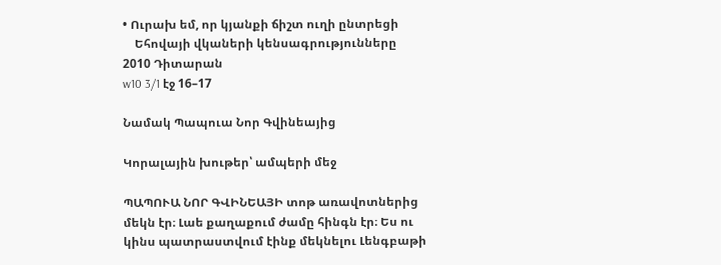• Ուրախ եմ, որ կյանքի ճիշտ ուղի ընտրեցի
    Եհովայի վկաների կենսագրությունները
2010 Դիտարան
w10 3/1 էջ 16–17

Նամակ Պապուա Նոր Գվինեայից

Կորալային խութեր՝ ամպերի մեջ

ՊԱՊՈՒԱ ՆՈՐ ԳՎԻՆԵԱՅԻ տոթ առավոտներից մեկն էր։ Լաե քաղաքում ժամը հինգն էր։ Ես ու կինս պատրաստվում էինք մեկնելու Լենգբաթի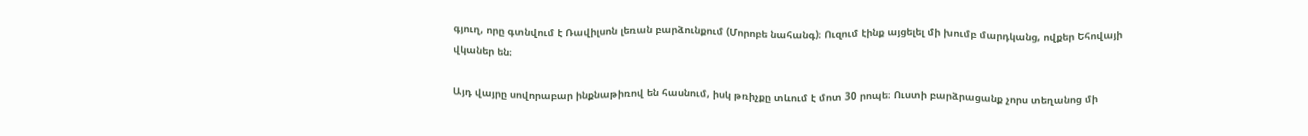գյուղ, որը գտնվում է Ռավիլսոն լեռան բարձունքում (Մորոբե նահանգ)։ Ուզում էինք այցելել մի խումբ մարդկանց, ովքեր Եհովայի վկաներ են։

Այդ վայրը սովորաբար ինքնաթիռով են հասնում, իսկ թռիչքը տևում է մոտ 30 րոպե։ Ուստի բարձրացանք չորս տեղանոց մի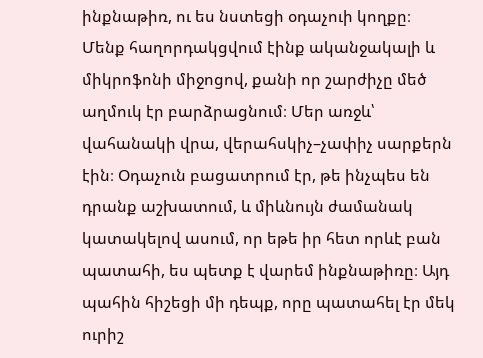ինքնաթիռ, ու ես նստեցի օդաչուի կողքը։ Մենք հաղորդակցվում էինք ականջակալի և միկրոֆոնի միջոցով, քանի որ շարժիչը մեծ աղմուկ էր բարձրացնում։ Մեր առջև՝ վահանակի վրա, վերահսկիչ–չափիչ սարքերն էին։ Օդաչուն բացատրում էր, թե ինչպես են դրանք աշխատում, և միևնույն ժամանակ կատակելով ասում, որ եթե իր հետ որևէ բան պատահի, ես պետք է վարեմ ինքնաթիռը։ Այդ պահին հիշեցի մի դեպք, որը պատահել էր մեկ ուրիշ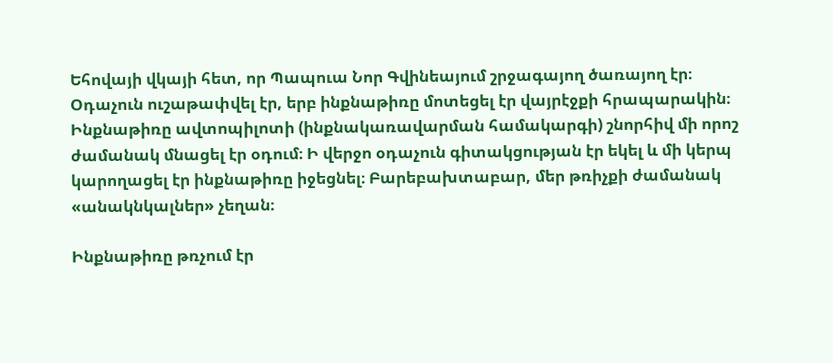Եհովայի վկայի հետ, որ Պապուա Նոր Գվինեայում շրջագայող ծառայող էր։ Օդաչուն ուշաթափվել էր, երբ ինքնաթիռը մոտեցել էր վայրէջքի հրապարակին։ Ինքնաթիռը ավտոպիլոտի (ինքնակառավարման համակարգի) շնորհիվ մի որոշ ժամանակ մնացել էր օդում։ Ի վերջո օդաչուն գիտակցության էր եկել և մի կերպ կարողացել էր ինքնաթիռը իջեցնել։ Բարեբախտաբար, մեր թռիչքի ժամանակ «անակնկալներ» չեղան։

Ինքնաթիռը թռչում էր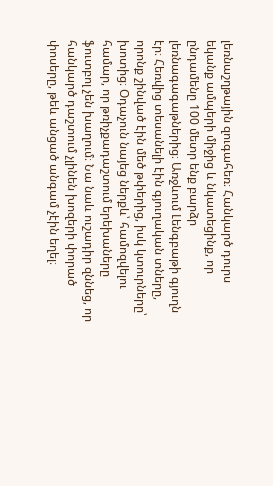լեռնաշղթային զուգահեռ։ Հանկարծ դուրս եկանք ամպերի միջից և նկատեցինք, որ ընդամենը 100 մետր ենք բարձր լեռնագագաթներից։ Առջևում Լենգբաթի գյուղն էր։ Հեռվից տեսանելի էին գյուղական տները, որոնք շինված էին մեծ թփերից, իսկ կտուրները՝ խոտից։ Օդաչուն նայեց ներքև՝ համոզվելու համար, որ թռիչքադաշտում երեխաները ֆուտբոլ չեն խաղում։ Նա նաև ուշադիր զննեց, որ հանկարծ դաշտում չլինեն խոզերի փորած փոսերը, թեև անցած անգամ չէին եղել։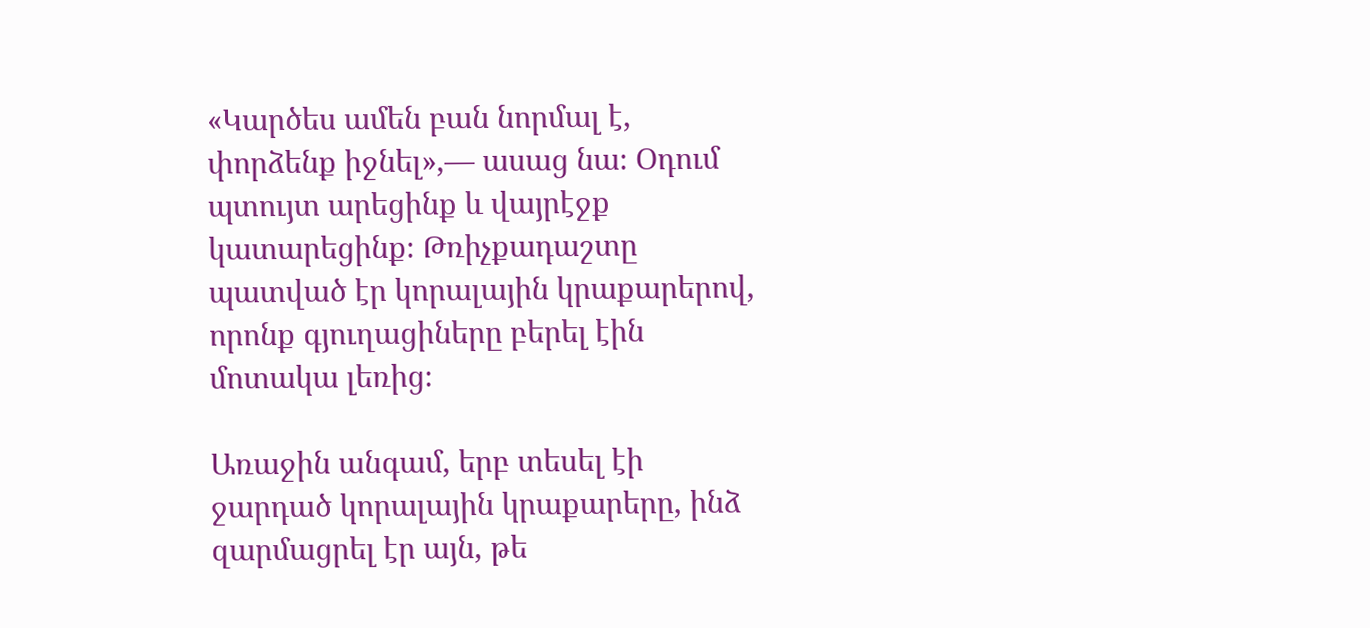«Կարծես ամեն բան նորմալ է, փորձենք իջնել»,— ասաց նա։ Օդում պտույտ արեցինք և վայրէջք կատարեցինք։ Թռիչքադաշտը պատված էր կորալային կրաքարերով, որոնք գյուղացիները բերել էին մոտակա լեռից։

Առաջին անգամ, երբ տեսել էի ջարդած կորալային կրաքարերը, ինձ զարմացրել էր այն, թե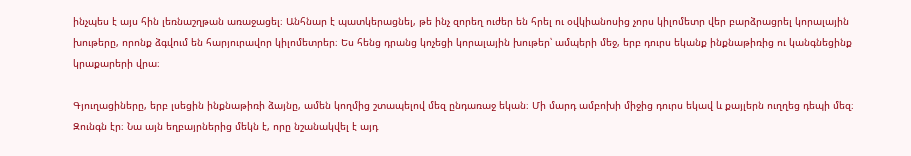ինչպես է այս հին լեռնաշղթան առաջացել։ Անհնար է պատկերացնել, թե ինչ զորեղ ուժեր են հրել ու օվկիանոսից չորս կիլոմետր վեր բարձրացրել կորալային խութերը, որոնք ձգվում են հարյուրավոր կիլոմետրեր։ Ես հենց դրանց կոչեցի կորալային խութեր՝ ամպերի մեջ, երբ դուրս եկանք ինքնաթիռից ու կանգնեցինք կրաքարերի վրա։

Գյուղացիները, երբ լսեցին ինքնաթիռի ձայնը, ամեն կողմից շտապելով մեզ ընդառաջ եկան։ Մի մարդ ամբոխի միջից դուրս եկավ և քայլերն ուղղեց դեպի մեզ։ Զունգն էր։ Նա այն եղբայրներից մեկն է, որը նշանակվել է այդ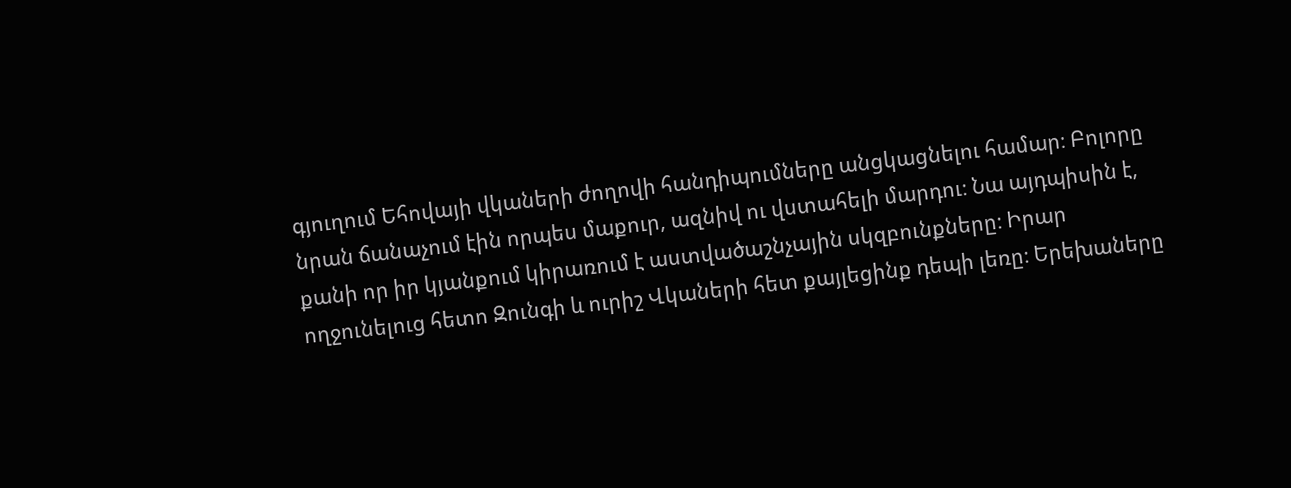գյուղում Եհովայի վկաների ժողովի հանդիպումները անցկացնելու համար։ Բոլորը նրան ճանաչում էին որպես մաքուր, ազնիվ ու վստահելի մարդու։ Նա այդպիսին է, քանի որ իր կյանքում կիրառում է աստվածաշնչային սկզբունքները։ Իրար ողջունելուց հետո Զունգի և ուրիշ Վկաների հետ քայլեցինք դեպի լեռը։ Երեխաները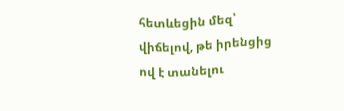հետևեցին մեզ՝ վիճելով, թե իրենցից ով է տանելու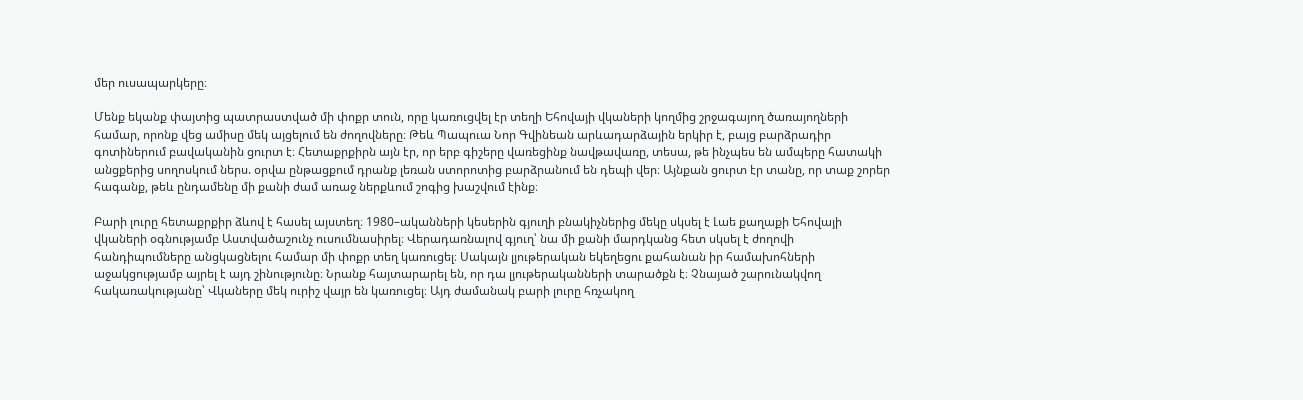մեր ուսապարկերը։

Մենք եկանք փայտից պատրաստված մի փոքր տուն, որը կառուցվել էր տեղի Եհովայի վկաների կողմից շրջագայող ծառայողների համար, որոնք վեց ամիսը մեկ այցելում են ժողովները։ Թեև Պապուա Նոր Գվինեան արևադարձային երկիր է, բայց բարձրադիր գոտիներում բավականին ցուրտ է։ Հետաքրքիրն այն էր, որ երբ գիշերը վառեցինք նավթավառը, տեսա, թե ինչպես են ամպերը հատակի անցքերից սողոսկում ներս. օրվա ընթացքում դրանք լեռան ստորոտից բարձրանում են դեպի վեր։ Այնքան ցուրտ էր տանը, որ տաք շորեր հագանք, թեև ընդամենը մի քանի ժամ առաջ ներքևում շոգից խաշվում էինք։

Բարի լուրը հետաքրքիր ձևով է հասել այստեղ։ 1980–ականների կեսերին գյուղի բնակիչներից մեկը սկսել է Լաե քաղաքի Եհովայի վկաների օգնությամբ Աստվածաշունչ ուսումնասիրել։ Վերադառնալով գյուղ՝ նա մի քանի մարդկանց հետ սկսել է ժողովի հանդիպումները անցկացնելու համար մի փոքր տեղ կառուցել։ Սակայն լյութերական եկեղեցու քահանան իր համախոհների աջակցությամբ այրել է այդ շինությունը։ Նրանք հայտարարել են, որ դա լյութերականների տարածքն է։ Չնայած շարունակվող հակառակությանը՝ Վկաները մեկ ուրիշ վայր են կառուցել։ Այդ ժամանակ բարի լուրը հռչակող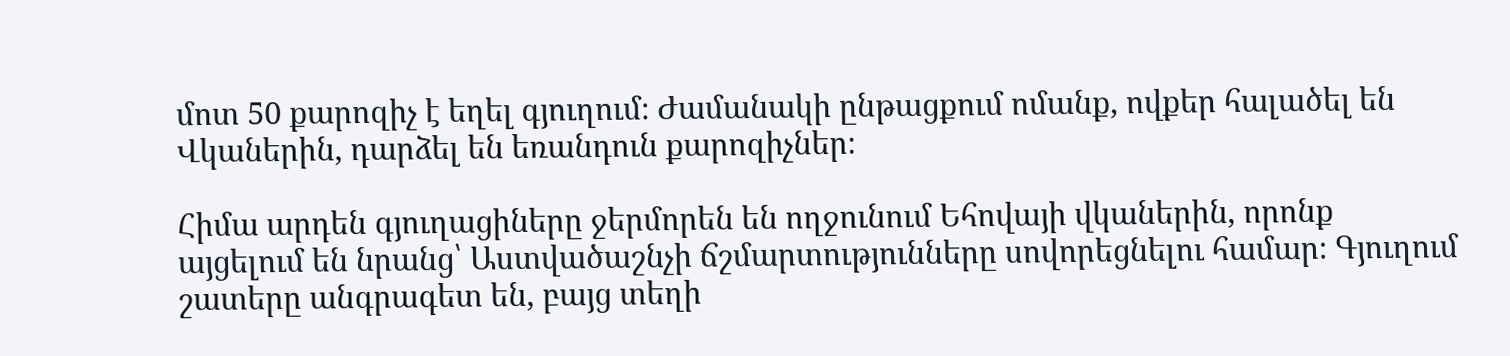մոտ 50 քարոզիչ է եղել գյուղում։ Ժամանակի ընթացքում ոմանք, ովքեր հալածել են Վկաներին, դարձել են եռանդուն քարոզիչներ։

Հիմա արդեն գյուղացիները ջերմորեն են ողջունում Եհովայի վկաներին, որոնք այցելում են նրանց՝ Աստվածաշնչի ճշմարտությունները սովորեցնելու համար։ Գյուղում շատերը անգրագետ են, բայց տեղի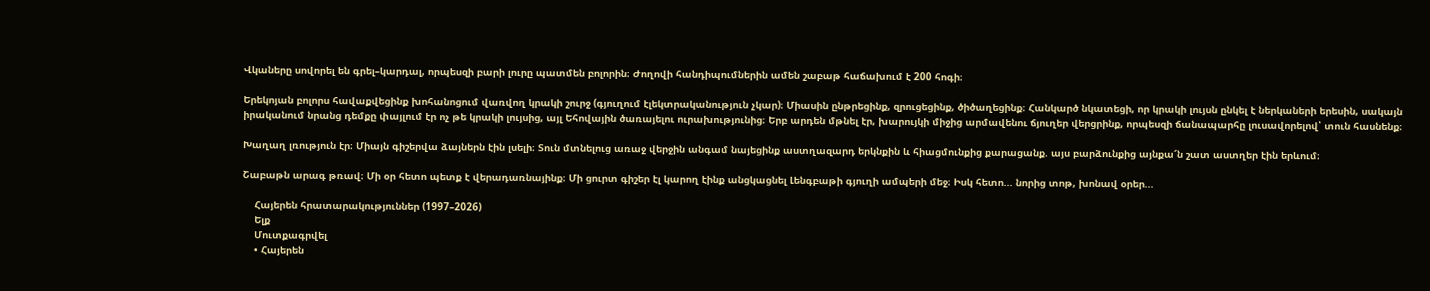Վկաները սովորել են գրել–կարդալ, որպեսզի բարի լուրը պատմեն բոլորին։ Ժողովի հանդիպումներին ամեն շաբաթ հաճախում է 200 հոգի։

Երեկոյան բոլորս հավաքվեցինք խոհանոցում վառվող կրակի շուրջ (գյուղում էլեկտրականություն չկար)։ Միասին ընթրեցինք, զրուցեցինք, ծիծաղեցինք։ Հանկարծ նկատեցի, որ կրակի լույսն ընկել է ներկաների երեսին, սակայն իրականում նրանց դեմքը փայլում էր ոչ թե կրակի լույսից, այլ Եհովային ծառայելու ուրախությունից։ Երբ արդեն մթնել էր, խարույկի միջից արմավենու ճյուղեր վերցրինք, որպեսզի ճանապարհը լուսավորելով՝ տուն հասնենք։

Խաղաղ լռություն էր։ Միայն գիշերվա ձայներն էին լսելի։ Տուն մտնելուց առաջ վերջին անգամ նայեցինք աստղազարդ երկնքին և հիացմունքից քարացանք. այս բարձունքից այնքա՜ն շատ աստղեր էին երևում։

Շաբաթն արագ թռավ։ Մի օր հետո պետք է վերադառնայինք։ Մի ցուրտ գիշեր էլ կարող էինք անցկացնել Լենգբաթի գյուղի ամպերի մեջ։ Իսկ հետո... նորից տոթ, խոնավ օրեր...

    Հայերեն հրատարակություններ (1997–2026)
    Ելք
    Մուտքագրվել
    • Հայերեն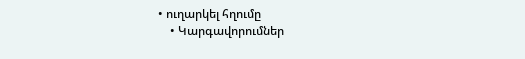• ուղարկել հղումը
    • Կարգավորումներ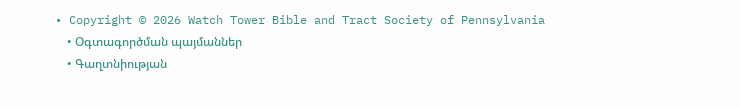• Copyright © 2026 Watch Tower Bible and Tract Society of Pennsylvania
    • Օգտագործման պայմաններ
    • Գաղտնիության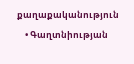քաղաքականություն
    • Գաղտնիության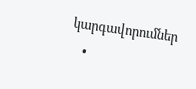կարգավորումներ
    •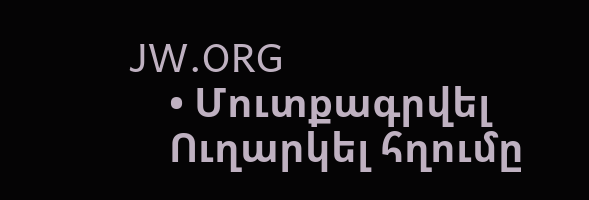JW.ORG
    • Մուտքագրվել
    Ուղարկել հղումը